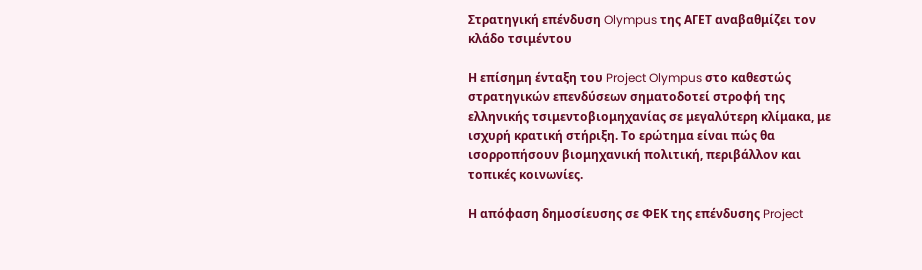Στρατηγική επένδυση Olympus της ΑΓΕΤ αναβαθμίζει τον κλάδο τσιμέντου

Η επίσημη ένταξη του Project Olympus στο καθεστώς στρατηγικών επενδύσεων σηματοδοτεί στροφή της ελληνικής τσιμεντοβιομηχανίας σε μεγαλύτερη κλίμακα, με ισχυρή κρατική στήριξη. Το ερώτημα είναι πώς θα ισορροπήσουν βιομηχανική πολιτική, περιβάλλον και τοπικές κοινωνίες.

Η απόφαση δημοσίευσης σε ΦΕΚ της επένδυσης Project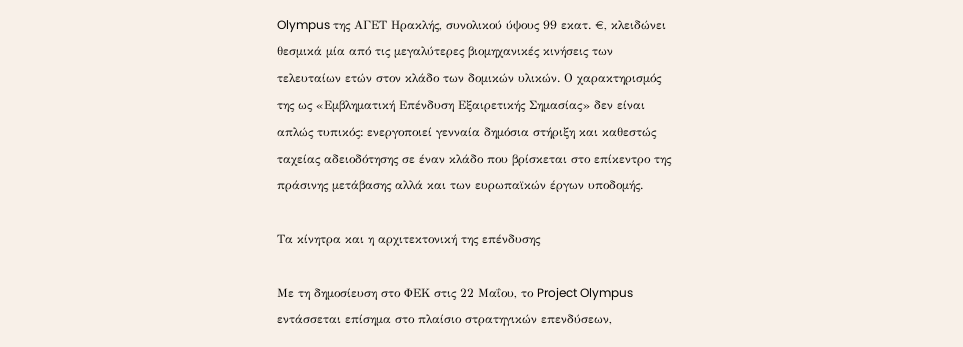Olympus της ΑΓΕΤ Ηρακλής, συνολικού ύψους 99 εκατ. €, κλειδώνει θεσμικά μία από τις μεγαλύτερες βιομηχανικές κινήσεις των τελευταίων ετών στον κλάδο των δομικών υλικών. Ο χαρακτηρισμός της ως «Εμβληματική Επένδυση Εξαιρετικής Σημασίας» δεν είναι απλώς τυπικός: ενεργοποιεί γενναία δημόσια στήριξη και καθεστώς ταχείας αδειοδότησης σε έναν κλάδο που βρίσκεται στο επίκεντρο της πράσινης μετάβασης αλλά και των ευρωπαϊκών έργων υποδομής.

Τα κίνητρα και η αρχιτεκτονική της επένδυσης

Με τη δημοσίευση στο ΦΕΚ στις 22 Μαΐου, το Project Olympus εντάσσεται επίσημα στο πλαίσιο στρατηγικών επενδύσεων,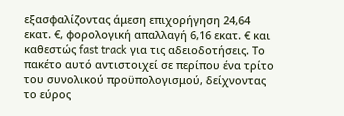εξασφαλίζοντας άμεση επιχορήγηση 24,64 εκατ. €, φορολογική απαλλαγή 6,16 εκατ. € και καθεστώς fast track για τις αδειοδοτήσεις. Το πακέτο αυτό αντιστοιχεί σε περίπου ένα τρίτο του συνολικού προϋπολογισμού, δείχνοντας το εύρος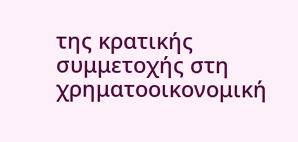της κρατικής συμμετοχής στη χρηματοοικονομική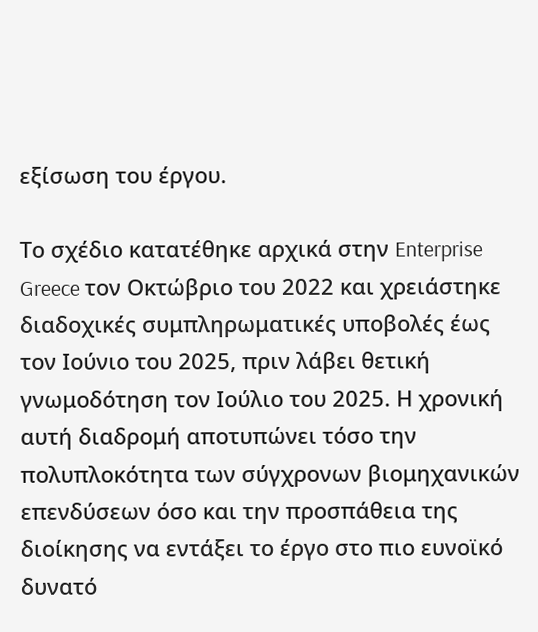εξίσωση του έργου.

Το σχέδιο κατατέθηκε αρχικά στην Enterprise Greece τον Οκτώβριο του 2022 και χρειάστηκε διαδοχικές συμπληρωματικές υποβολές έως τον Ιούνιο του 2025, πριν λάβει θετική γνωμοδότηση τον Ιούλιο του 2025. Η χρονική αυτή διαδρομή αποτυπώνει τόσο την πολυπλοκότητα των σύγχρονων βιομηχανικών επενδύσεων όσο και την προσπάθεια της διοίκησης να εντάξει το έργο στο πιο ευνοϊκό δυνατό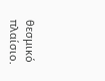θεσμικό πλαίσιο.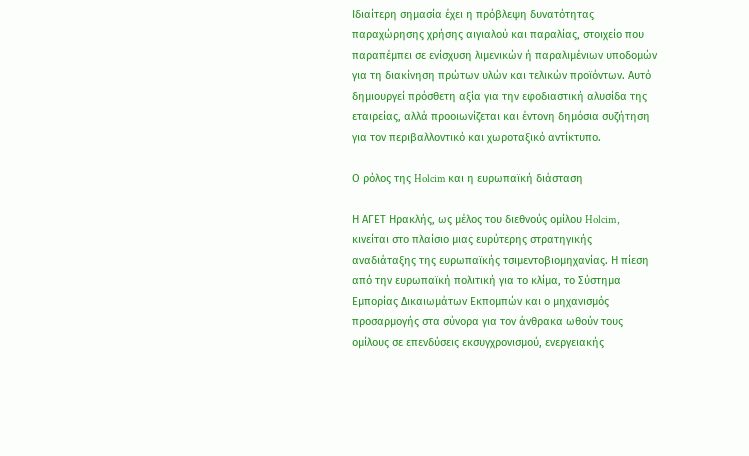Ιδιαίτερη σημασία έχει η πρόβλεψη δυνατότητας παραχώρησης χρήσης αιγιαλού και παραλίας, στοιχείο που παραπέμπει σε ενίσχυση λιμενικών ή παραλιμένιων υποδομών για τη διακίνηση πρώτων υλών και τελικών προϊόντων. Αυτό δημιουργεί πρόσθετη αξία για την εφοδιαστική αλυσίδα της εταιρείας, αλλά προοιωνίζεται και έντονη δημόσια συζήτηση για τον περιβαλλοντικό και χωροταξικό αντίκτυπο.

Ο ρόλος της Holcim και η ευρωπαϊκή διάσταση

Η ΑΓΕΤ Ηρακλής, ως μέλος του διεθνούς ομίλου Holcim, κινείται στο πλαίσιο μιας ευρύτερης στρατηγικής αναδιάταξης της ευρωπαϊκής τσιμεντοβιομηχανίας. Η πίεση από την ευρωπαϊκή πολιτική για το κλίμα, το Σύστημα Εμπορίας Δικαιωμάτων Εκπομπών και ο μηχανισμός προσαρμογής στα σύνορα για τον άνθρακα ωθούν τους ομίλους σε επενδύσεις εκσυγχρονισμού, ενεργειακής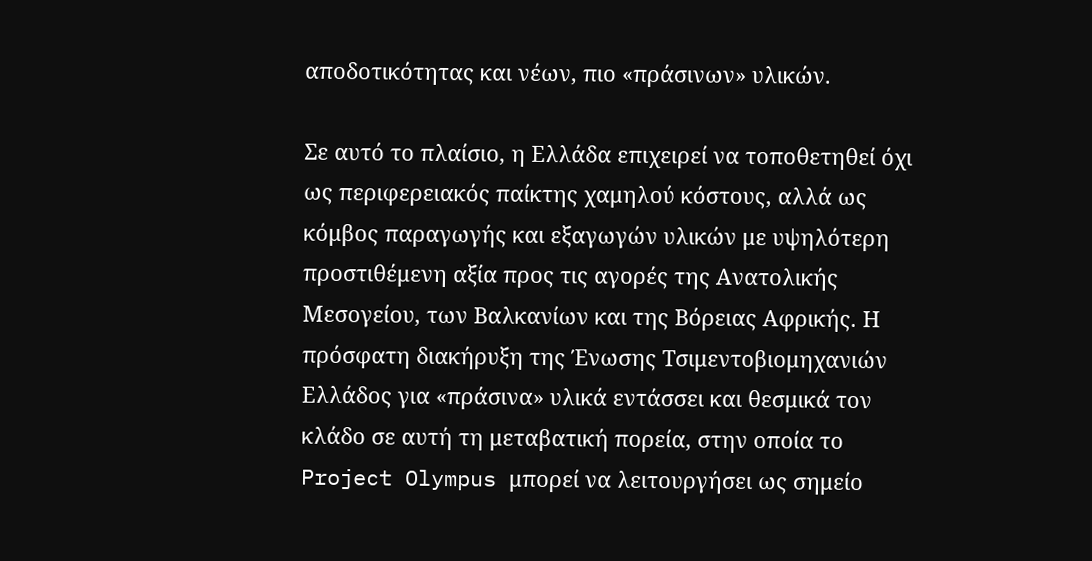αποδοτικότητας και νέων, πιο «πράσινων» υλικών.

Σε αυτό το πλαίσιο, η Ελλάδα επιχειρεί να τοποθετηθεί όχι ως περιφερειακός παίκτης χαμηλού κόστους, αλλά ως κόμβος παραγωγής και εξαγωγών υλικών με υψηλότερη προστιθέμενη αξία προς τις αγορές της Ανατολικής Μεσογείου, των Βαλκανίων και της Βόρειας Αφρικής. Η πρόσφατη διακήρυξη της Ένωσης Τσιμεντοβιομηχανιών Ελλάδος για «πράσινα» υλικά εντάσσει και θεσμικά τον κλάδο σε αυτή τη μεταβατική πορεία, στην οποία το Project Olympus μπορεί να λειτουργήσει ως σημείο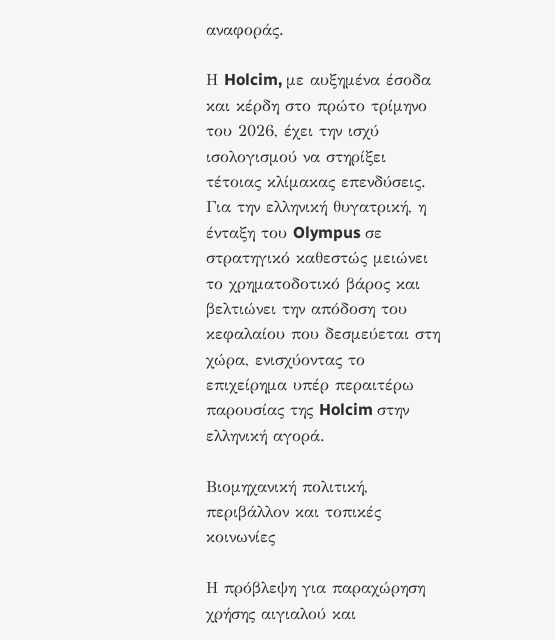αναφοράς.

Η Holcim, με αυξημένα έσοδα και κέρδη στο πρώτο τρίμηνο του 2026, έχει την ισχύ ισολογισμού να στηρίξει τέτοιας κλίμακας επενδύσεις. Για την ελληνική θυγατρική, η ένταξη του Olympus σε στρατηγικό καθεστώς μειώνει το χρηματοδοτικό βάρος και βελτιώνει την απόδοση του κεφαλαίου που δεσμεύεται στη χώρα, ενισχύοντας το επιχείρημα υπέρ περαιτέρω παρουσίας της Holcim στην ελληνική αγορά.

Βιομηχανική πολιτική, περιβάλλον και τοπικές κοινωνίες

Η πρόβλεψη για παραχώρηση χρήσης αιγιαλού και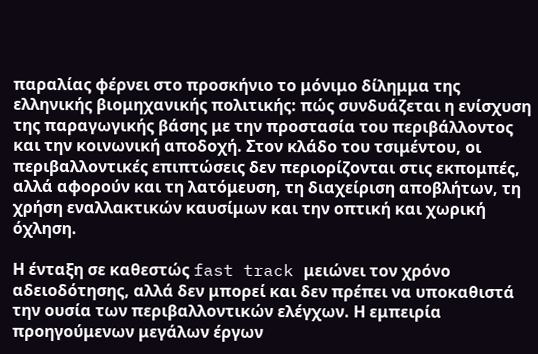παραλίας φέρνει στο προσκήνιο το μόνιμο δίλημμα της ελληνικής βιομηχανικής πολιτικής: πώς συνδυάζεται η ενίσχυση της παραγωγικής βάσης με την προστασία του περιβάλλοντος και την κοινωνική αποδοχή. Στον κλάδο του τσιμέντου, οι περιβαλλοντικές επιπτώσεις δεν περιορίζονται στις εκπομπές, αλλά αφορούν και τη λατόμευση, τη διαχείριση αποβλήτων, τη χρήση εναλλακτικών καυσίμων και την οπτική και χωρική όχληση.

Η ένταξη σε καθεστώς fast track μειώνει τον χρόνο αδειοδότησης, αλλά δεν μπορεί και δεν πρέπει να υποκαθιστά την ουσία των περιβαλλοντικών ελέγχων. Η εμπειρία προηγούμενων μεγάλων έργων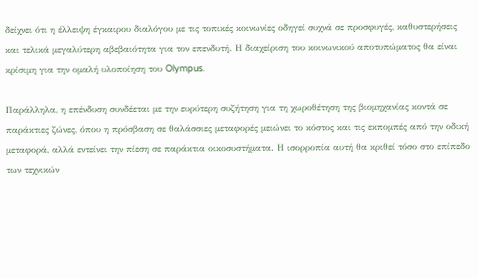δείχνει ότι η έλλειψη έγκαιρου διαλόγου με τις τοπικές κοινωνίες οδηγεί συχνά σε προσφυγές, καθυστερήσεις και τελικά μεγαλύτερη αβεβαιότητα για τον επενδυτή. Η διαχείριση του κοινωνικού αποτυπώματος θα είναι κρίσιμη για την ομαλή υλοποίηση του Olympus.

Παράλληλα, η επένδυση συνδέεται με την ευρύτερη συζήτηση για τη χωροθέτηση της βιομηχανίας κοντά σε παράκτιες ζώνες, όπου η πρόσβαση σε θαλάσσιες μεταφορές μειώνει το κόστος και τις εκπομπές από την οδική μεταφορά, αλλά εντείνει την πίεση σε παράκτια οικοσυστήματα. Η ισορροπία αυτή θα κριθεί τόσο στο επίπεδο των τεχνικών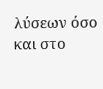λύσεων όσο και στο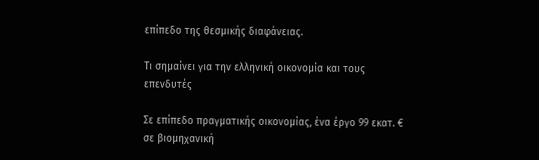επίπεδο της θεσμικής διαφάνειας.

Τι σημαίνει για την ελληνική οικονομία και τους επενδυτές

Σε επίπεδο πραγματικής οικονομίας, ένα έργο 99 εκατ. € σε βιομηχανική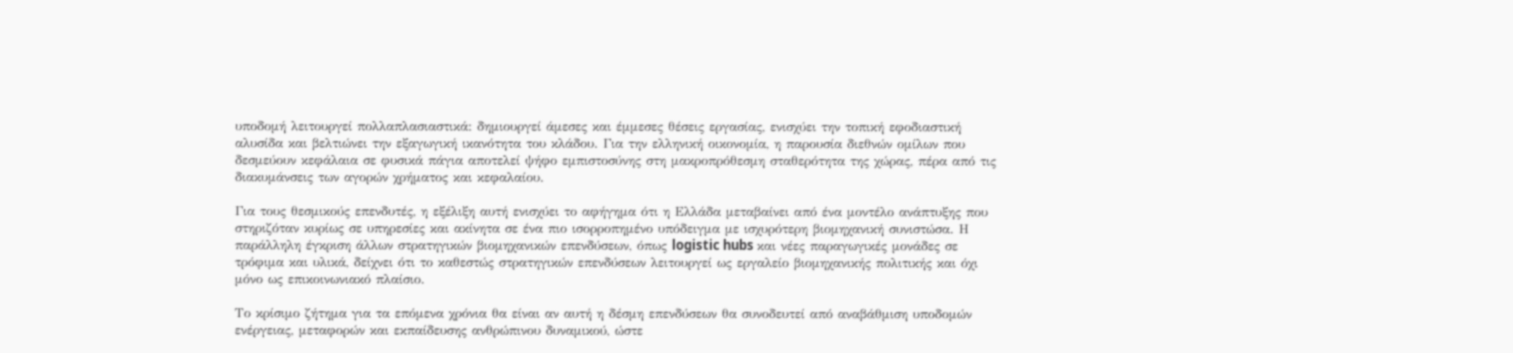υποδομή λειτουργεί πολλαπλασιαστικά: δημιουργεί άμεσες και έμμεσες θέσεις εργασίας, ενισχύει την τοπική εφοδιαστική αλυσίδα και βελτιώνει την εξαγωγική ικανότητα του κλάδου. Για την ελληνική οικονομία, η παρουσία διεθνών ομίλων που δεσμεύουν κεφάλαια σε φυσικά πάγια αποτελεί ψήφο εμπιστοσύνης στη μακροπρόθεσμη σταθερότητα της χώρας, πέρα από τις διακυμάνσεις των αγορών χρήματος και κεφαλαίου.

Για τους θεσμικούς επενδυτές, η εξέλιξη αυτή ενισχύει το αφήγημα ότι η Ελλάδα μεταβαίνει από ένα μοντέλο ανάπτυξης που στηριζόταν κυρίως σε υπηρεσίες και ακίνητα σε ένα πιο ισορροπημένο υπόδειγμα με ισχυρότερη βιομηχανική συνιστώσα. Η παράλληλη έγκριση άλλων στρατηγικών βιομηχανικών επενδύσεων, όπως logistic hubs και νέες παραγωγικές μονάδες σε τρόφιμα και υλικά, δείχνει ότι το καθεστώς στρατηγικών επενδύσεων λειτουργεί ως εργαλείο βιομηχανικής πολιτικής και όχι μόνο ως επικοινωνιακό πλαίσιο.

Το κρίσιμο ζήτημα για τα επόμενα χρόνια θα είναι αν αυτή η δέσμη επενδύσεων θα συνοδευτεί από αναβάθμιση υποδομών ενέργειας, μεταφορών και εκπαίδευσης ανθρώπινου δυναμικού, ώστε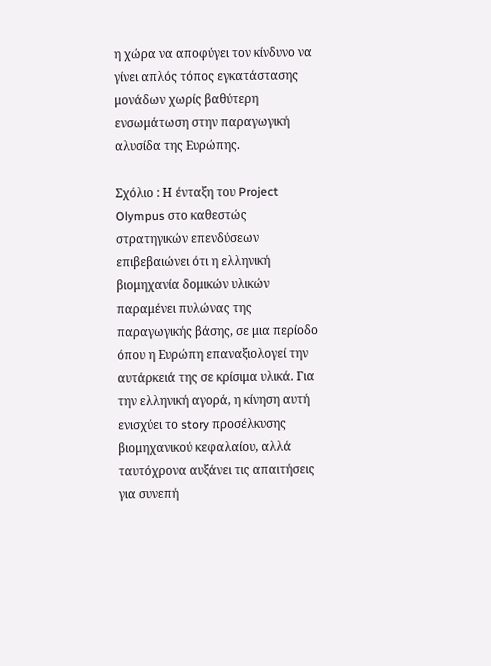η χώρα να αποφύγει τον κίνδυνο να γίνει απλός τόπος εγκατάστασης μονάδων χωρίς βαθύτερη ενσωμάτωση στην παραγωγική αλυσίδα της Ευρώπης.

Σχόλιο : Η ένταξη του Project Olympus στο καθεστώς στρατηγικών επενδύσεων επιβεβαιώνει ότι η ελληνική βιομηχανία δομικών υλικών παραμένει πυλώνας της παραγωγικής βάσης, σε μια περίοδο όπου η Ευρώπη επαναξιολογεί την αυτάρκειά της σε κρίσιμα υλικά. Για την ελληνική αγορά, η κίνηση αυτή ενισχύει το story προσέλκυσης βιομηχανικού κεφαλαίου, αλλά ταυτόχρονα αυξάνει τις απαιτήσεις για συνεπή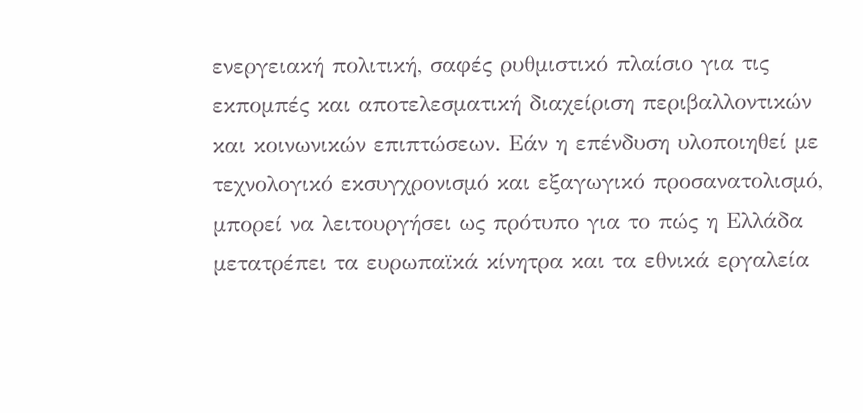ενεργειακή πολιτική, σαφές ρυθμιστικό πλαίσιο για τις εκπομπές και αποτελεσματική διαχείριση περιβαλλοντικών και κοινωνικών επιπτώσεων. Εάν η επένδυση υλοποιηθεί με τεχνολογικό εκσυγχρονισμό και εξαγωγικό προσανατολισμό, μπορεί να λειτουργήσει ως πρότυπο για το πώς η Ελλάδα μετατρέπει τα ευρωπαϊκά κίνητρα και τα εθνικά εργαλεία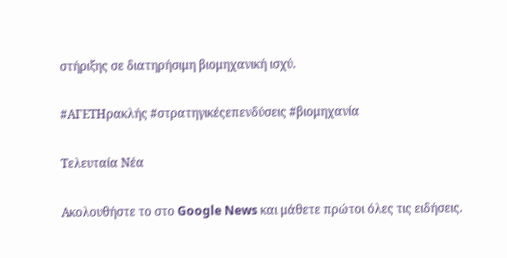στήριξης σε διατηρήσιμη βιομηχανική ισχύ.

#ΑΓΕΤΗρακλής #στρατηγικέςεπενδύσεις #βιομηχανία

Τελευταία Νέα

Ακολουθήστε το στο Google News και μάθετε πρώτοι όλες τις ειδήσεις.